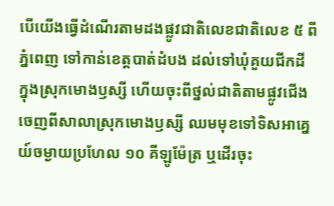បើយើងធ្វើដំណើរតាមដងផ្លូវជាតិលេខជាតិលេខ ៥ ពីភ្នំពេញ ទៅកាន់ខេត្តបាត់ដំបង ដល់ទៅឃុំគួយជីកដី ក្នុងស្រុកមោងឫស្សី ហើយចុះពីថ្នល់ជាតិតាមផ្លូវជើងចេញពីសាលាស្រុកមោងឫស្សី ឈមមុខទៅទិសអាគ្នេយ៍ចម្ងាយប្រហែល ១០ គីឡូម៉ែត្រ ឬដើរចុះ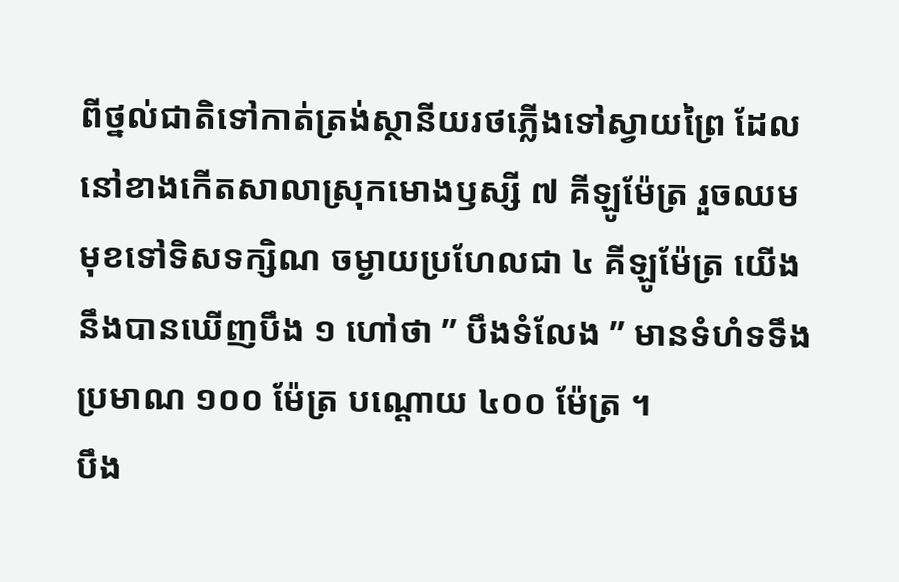ពីថ្នល់ជាតិទៅកាត់ត្រង់ស្ថានីយរថភ្លើងទៅស្វាយព្រៃ ដែលនៅខាងកើតសាលាស្រុកមោងឫស្សី ៧ គីឡូម៉ែត្រ រួចឈមមុខទៅទិសទក្សិណ ចម្ងាយប្រហែលជា ៤ គីឡូម៉ែត្រ យើងនឹងបានឃើញបឹង ១ ហៅថា ” បឹងទំលែង ” មានទំហំទទឹងប្រមាណ ១០០ ម៉ែត្រ បណ្ដោយ ៤០០ ម៉ែត្រ ។
បឹង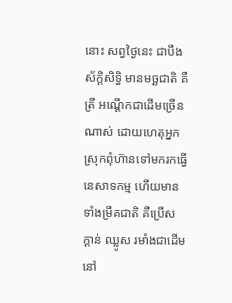នោះ សព្វថ្ងៃនេះ ជាបឹងស័ក្ដិសិទ្ធិ មានមច្ឆជាតិ គឺត្រី អណ្ដើកជាដើមច្រើនណាស់ ដោយហេតុអ្នកស្រុកពុំហ៊ានទៅមករកធ្វើនេសាទកម្ម ហើយមានទាំងម្រឹគជាតិ គឺប្រើស ក្ដាន់ ឈ្លូស រមាំងជាដើម នៅ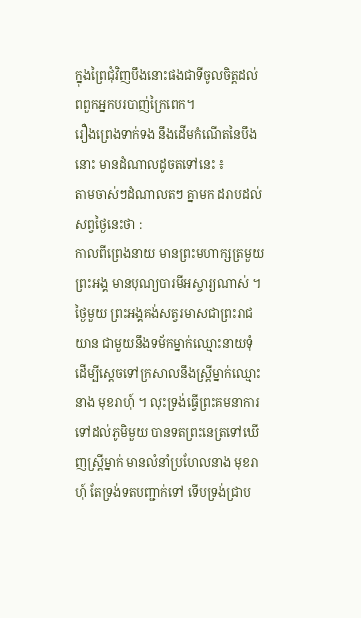ក្នុងព្រៃជុំវិញបឹងនោះផងជាទីចូលចិត្តដល់ពពួកអ្នកបរបាញ់ក្រៃពេក។
រឿងព្រេងទាក់ទង នឹងដើមកំណើតនៃបឹងនោះ មានដំណាលដូចតទៅនេះ ៖
តាមចាស់ៗដំណាលតៗ គ្នាមក ដរាបដល់សព្វថ្ងៃនេះថា :
កាលពីព្រេងនាយ មានព្រះមហាក្សត្រមួយព្រះអង្គ មានបុណ្យបារមីអស្ចារ្យណាស់ ។ ថ្ងៃមួយ ព្រះអង្គគង់សត្វរមាសជាព្រះរាជយាន ជាមួយនឹងទម័កម្នាក់ឈ្មោះនាយទុំ ដើម្បីស្ដេចទៅក្រសាលនឹងស្ត្រីម្នាក់ឈ្មោះនាង មុខរាហុ៍ ។ លុះទ្រង់ធ្វើព្រះគមនាការទៅដល់ភូមិមួយ បានទតព្រះនេត្រទៅឃើញស្ត្រីម្នាក់ មានលំនាំប្រហែលនាង មុខរាហុ៍ តែទ្រង់ទតបញ្ជាក់ទៅ ទើបទ្រង់ជ្រាប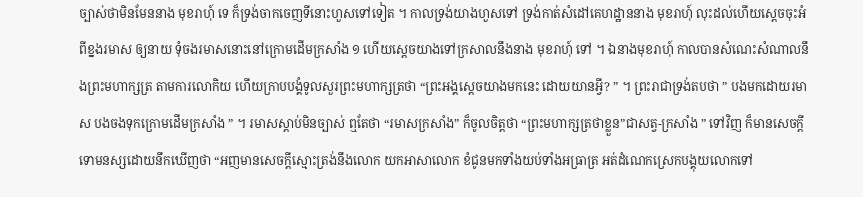ច្បាស់ថាមិនមែននាង មុខរាហុ៍ ទេ ក៏ទ្រង់ចាកចេញទីនោះហួសទៅទៀត ។ កាលទ្រង់យាងហួសទៅ ទ្រង់កាត់សំដៅគេហដ្ឋាននាង មុខរាហុ៍ លុះដល់ហើយស្ដេចចុះអំពីខ្នងរមាស ឲ្យនាយ ទុំចងរមាសនោះនៅក្រោមដើមក្រសាំង ១ ហើយស្ដេចយាងទៅក្រសាលនឹងនាង មុខរាហុ៍ ទៅ ។ ឯនាងមុខរាហុ៍ កាលបានសំណេះសំណាលនឹងព្រះមហាក្សត្រ តាមការលោកិយ ហើយក្រាបបង្គំទូលសួរព្រះមហាក្សត្រថា “ព្រះអង្គស្ដេចយាងមកនេះ ដោយយានអ្វី? ” ។ ព្រះរាជាទ្រង់តបថា ” បងមកដោយរមាស បងចងទុកក្រោមដើមក្រសាំង ” ។ រមាសស្ដាប់មិនច្បាស់ ឮតែថា “រមាសក្រសាំង” ក៏ចូលចិត្តថា “ព្រះមហាក្សត្រថាខ្លួន”ជាសត្វ-ក្រសាំង ” ទៅវិញ ក៏មានសេចក្ដីទោមនស្សដោយនឹកឃើញថា “អញមានសេចក្ដីស្មោះត្រង់នឹងលោក យកអាសាលោក ខំជូនមកទាំងយប់ទាំងអធ្រាត្រ អត់ដំណេកស្រេកបង្គុយលោកទៅ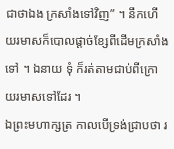ជាថាឯង ក្រសាំងទៅវិញ” ។ នឹកហើយរមាសក៏បោលផ្ដាច់ខ្សែពីដើមក្រសាំងទៅ ។ ឯនាយ ទុំ ក៏រត់តាមជាប់ពីក្រោយរមាសទៅដែរ ។
ឯព្រះមហាក្សត្រ កាលបើទ្រង់ជ្រាបថា រ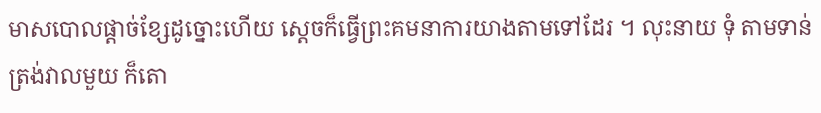មាសបោលផ្ដាច់ខ្សែដូច្នោះហើយ ស្ដេចក៏ធ្វើព្រះគមនាការយាងតាមទៅដែរ ។ លុះនាយ ទុំ តាមទាន់ត្រង់វាលមួយ ក៏តោ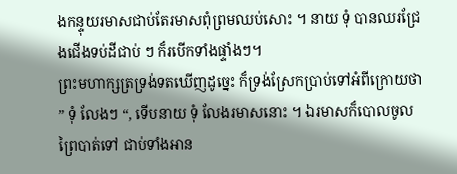ងកន្ទុយរមាសជាប់តែរមាសពុំព្រមឈប់សោះ ។ នាយ ទុំ បានឈរជ្រែងជើងទប់ដីជាប់ ៗ ក៏របើកទាំងផ្ទាំងៗ។
ព្រះមហាក្សត្រទ្រង់ទតឃើញដូច្នេះ ក៏ទ្រង់ស្រែកប្រាប់ទៅអំពីក្រោយថា ” ទុំ លែងៗ “, ទើបនាយ ទុំ លែងរមាសនោះ ។ ឯរមាសក៏បោលចូលព្រៃបាត់ទៅ ជាប់ទាំងអាន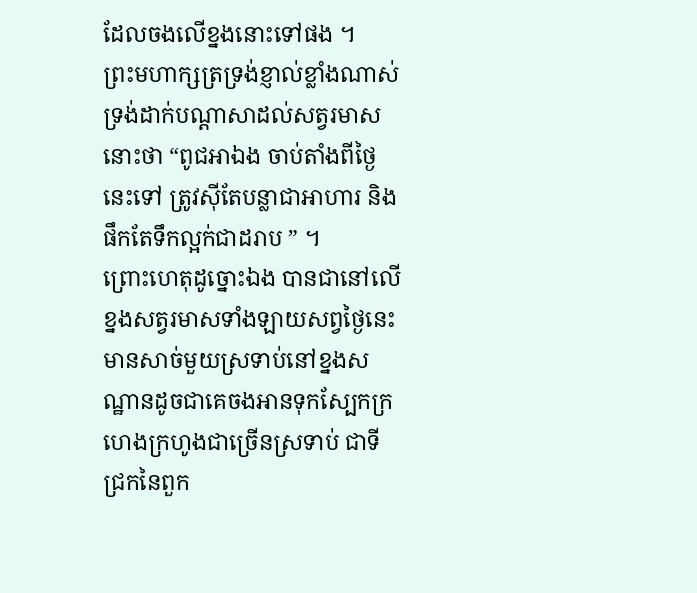ដែលចងលើខ្នងនោះទៅផង ។
ព្រះមហាក្សត្រទ្រង់ខ្ញាល់ខ្លាំងណាស់ ទ្រង់ដាក់បណ្ដាសាដល់សត្វរមាសនោះថា “ពូជអាឯង ចាប់តាំងពីថ្ងៃនេះទៅ ត្រូវស៊ីតែបន្លាជាអាហារ និងផឹកតែទឹកល្អក់ជាដរាប ” ។
ព្រោះហេតុដូច្នោះឯង បានជានៅលើខ្នងសត្វរមាសទាំងឡាយសព្វថ្ងៃនេះ មានសាច់មួយស្រទាប់នៅខ្នងសណ្ឋានដូចជាគេចងអានទុកស្បែកក្រហេងក្រហូងជាច្រើនស្រទាប់ ជាទីជ្រកនៃពួក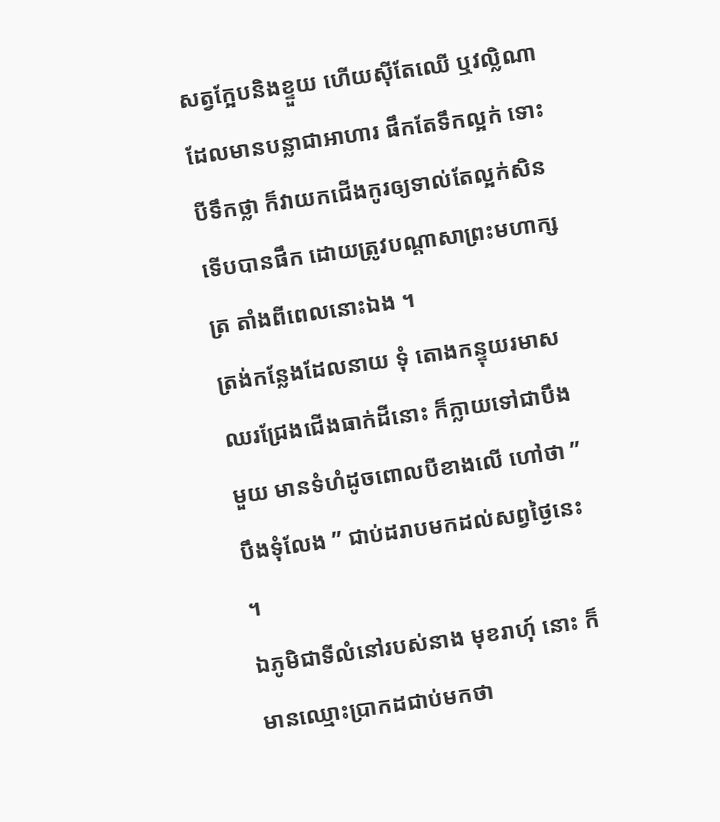សត្វក្អែបនិងខ្ទួយ ហើយស៊ីតែឈើ ឬវល្លិណាដែលមានបន្លាជាអាហារ ផឹកតែទឹកល្អក់ ទោះបីទឹកថ្លា ក៏វាយកជើងកូរឲ្យទាល់តែល្អក់សិន ទើបបានផឹក ដោយត្រូវបណ្ដាសាព្រះមហាក្សត្រ តាំងពីពេលនោះឯង ។
ត្រង់កន្លែងដែលនាយ ទុំ តោងកន្ទុយរមាសឈរជ្រែងជើងធាក់ដីនោះ ក៏ក្លាយទៅជាបឹងមួយ មានទំហំដូចពោលបីខាងលើ ហៅថា ” បឹងទុំលែង ” ជាប់ដរាបមកដល់សព្វថ្ងៃនេះ ។
ឯភូមិជាទីលំនៅរបស់នាង មុខរាហុ៍ នោះ ក៏មានឈ្មោះប្រាកដជាប់មកថា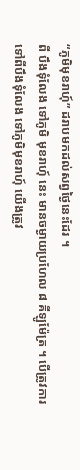“ភូមិមុខរាហុ៍” ដរាបមកដល់សព្វថ្ងៃនេះដែរ ។
ពី បឹងទុំលែង ទៅភូមិ មុខរាហុ៍ នេះ មានចម្ងាយប្រហែល ៨ គីឡូម៉ែត្រ ។ បើត្រូវការទៅពីបឹងទុំលែង ទៅភូមិមុខរាហុ៍ យើងត្រូវ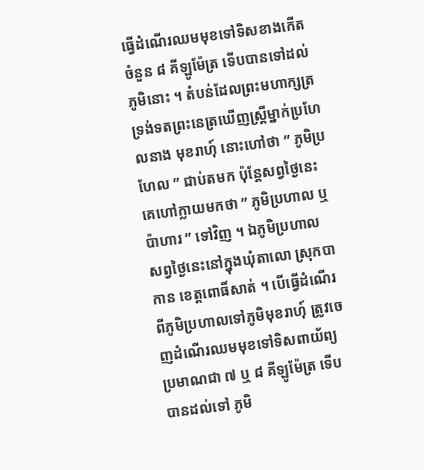ធ្វើដំណើរឈមមុខទៅទិសខាងកើតចំនួន ៨ គីឡូម៉ែត្រ ទើបបានទៅដល់ភូមិនោះ ។ តំបន់ដែលព្រះមហាក្សត្រ ទ្រង់ទតព្រះនេត្រឃើញស្ត្រីម្នាក់ប្រហែលនាង មុខរាហុ៍ នោះហៅថា ” ភូមិប្រហែល ” ជាប់តមក ប៉ុន្តែសព្វថ្ងៃនេះ គេហៅក្លាយមកថា ” ភូមិប្រហាល ឬ ប៉ាហារ ” ទៅវិញ ។ ឯភូមិប្រហាល សព្វថ្ងៃនេះនៅក្នុងឃុំតាលោ ស្រុកបាកាន ខេត្តពោធិ៍សាត់ ។ បើធ្វើដំណើរពីភូមិប្រហាលទៅភូមិមុខរាហុ៍ ត្រូវចេញដំណើរឈមមុខទៅទិសពាយ័ព្យ ប្រមាណជា ៧ ឬ ៨ គីឡូម៉ែត្រ ទើបបានដល់ទៅ ភូមិ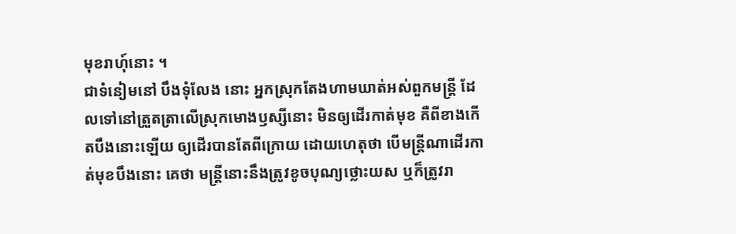មុខរាហុ៍នោះ ។
ជាទំនៀមនៅ បឹងទុំលែង នោះ អ្នកស្រុកតែងហាមឃាត់អស់ពួកមន្ត្រី ដែលទៅនៅត្រួតត្រាលើស្រុកមោងឫស្សីនោះ មិនឲ្យដើរកាត់មុខ គឺពីខាងកើតបឹងនោះឡើយ ឲ្យដើរបានតែពីក្រោយ ដោយហេតុថា បើមន្ត្រីណាដើរកាត់មុខបឹងនោះ គេថា មន្ត្រីនោះនឹងត្រូវខូចបុណ្យថ្លោះយស ឬក៏ត្រូវរា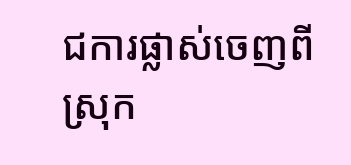ជការផ្លាស់ចេញពីស្រុក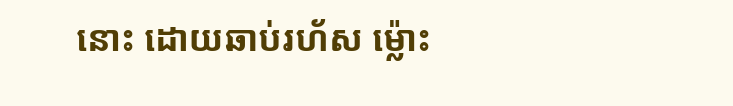នោះ ដោយឆាប់រហ័ស ម៉្លោះ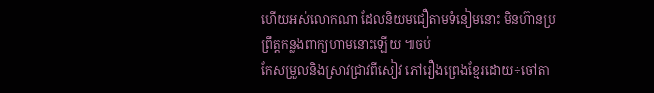ហើយអស់លោកណា ដែលនិយមជឿតាមទំនៀមនោះ មិនហ៊ានប្រព្រឹត្តកន្លងពាក្យហាមនោះឡើយ ៕ចប់
កែសម្រួលនិងស្រាវជ្រាវពីសៀវ ភៅរឿងព្រេងខ្មែរដោយ÷ចៅតា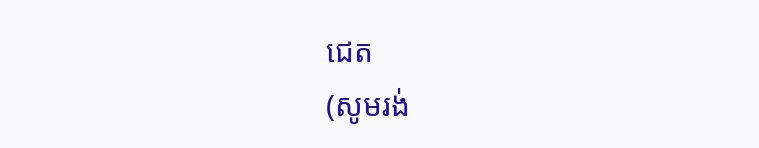ជេត
(សូមរង់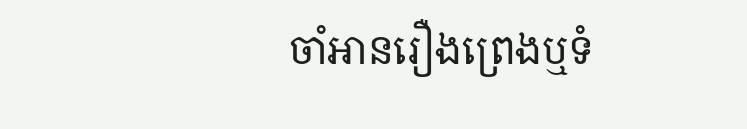ចាំអានរឿងព្រេងឬទំ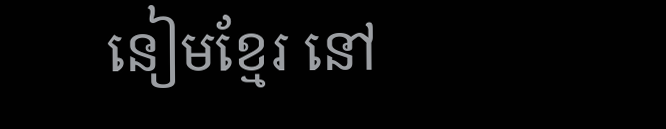នៀមខ្មែរ នៅ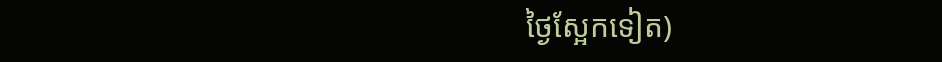ថ្ងៃស្អែកទៀត)